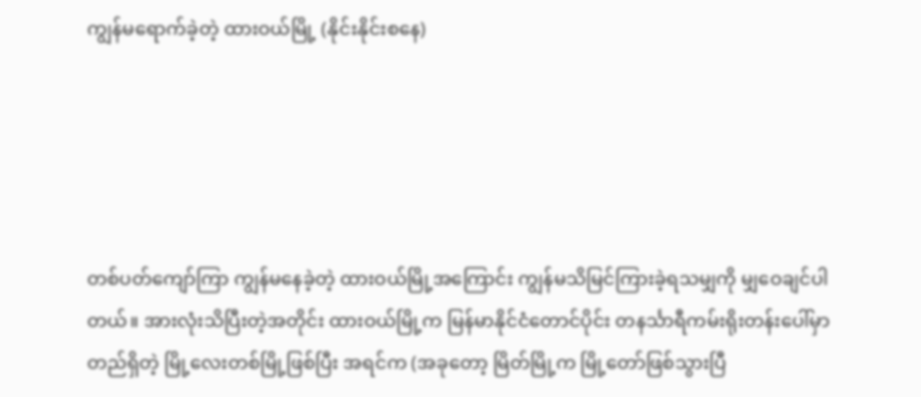ကျွန်မရောက်ခဲ့တဲ့ ထားဝယ်မြို့ (နိုင်းနိုင်းစနေ)





တစ်ပတ်ကျော်ကြာ ကျွန်မနေခဲ့တဲ့ ထားဝယ်မြို့အကြောင်း ကျွန်မသိမြင်ကြားခဲ့ရသမျှကို မျှဝေချင်ပါတယ်။ အားလုံးသိပြီးတဲ့အတိုင်း ထားဝယ်မြို့က မြန်မာနိုင်ငံတောင်ပိုင်း တနင်္သာရီကမ်းရိုးတန်းပေါ်မှာ တည်ရှိတဲ့ မြို့လေးတစ်မြို့ဖြစ်ပြီး အရင်က (အခုတော့ မြိတ်မြို့က မြို့တော်ဖြစ်သွားပြီ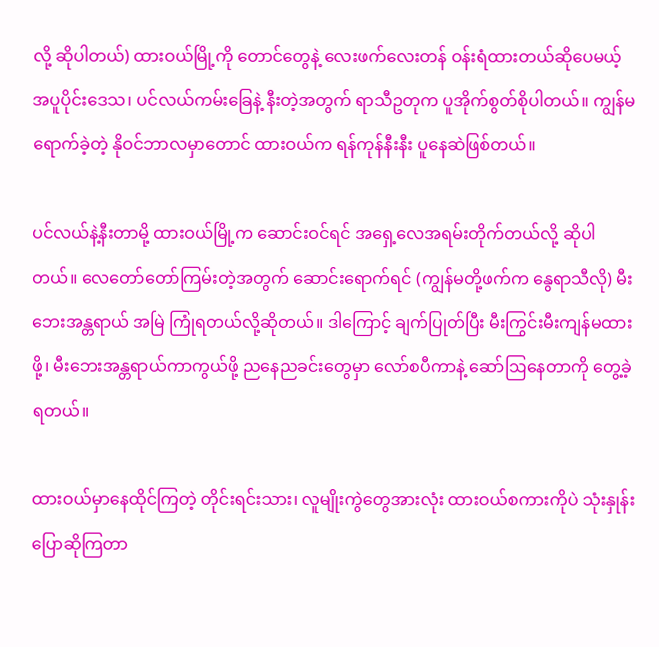လို့ ဆိုပါတယ်) ထားဝယ်မြို့ကို တောင်တွေနဲ့ လေးဖက်လေးတန် ဝန်းရံထားတယ်ဆိုပေမယ့် အပူပိုင်းဒေသ၊ ပင်လယ်ကမ်းခြေနဲ့ နီးတဲ့အတွက် ရာသီဥတုက ပူအိုက်စွတ်စိုပါတယ်။ ကျွန်မရောက်ခဲ့တဲ့ နိုဝင်ဘာလမှာတောင် ထားဝယ်က ရန်ကုန်နီးနီး ပူနေဆဲဖြစ်တယ်။

ပင်လယ်နဲ့နီးတာမို့ ထားဝယ်မြို့က ဆောင်းဝင်ရင် အရှေ့လေအရမ်းတိုက်တယ်လို့ ဆိုပါတယ်။ လေတော်တော်ကြမ်းတဲ့အတွက် ဆောင်းရောက်ရင် (ကျွန်မတို့ဖက်က နွေရာသီလို) မီးဘေးအန္တရာယ် အမြဲ ကြုံရတယ်လို့ဆိုတယ်။ ဒါကြောင့် ချက်ပြုတ်ပြီး မီးကြွင်းမီးကျန်မထားဖို့၊ မီးဘေးအန္တရာယ်ကာကွယ်ဖို့ ညနေညခင်းတွေမှာ လော်စပီကာနဲ့ ဆော်ဩနေတာကို တွေ့ခဲ့ရတယ်။

ထားဝယ်မှာနေထိုင်ကြတဲ့ တိုင်းရင်းသား၊ လူမျိုးကွဲတွေအားလုံး ထားဝယ်စကားကိုပဲ သုံးနှုန်းပြောဆိုကြတာ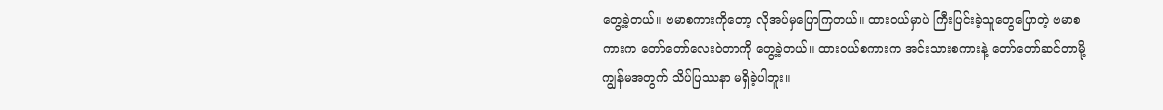တွေ့ခဲ့တယ်။ ဗမာစကားကိုတော့ လိုအပ်မှပြောကြတယ်။ ထားဝယ်မှာပဲ ကြီးပြင်းခဲ့သူတွေပြောတဲ့ ဗမာစကားက တော်တော်လေးဝဲတာကို တွေ့ခဲ့တယ်။ ထားဝယ်စကားက အင်းသားစကားနဲ့ တော်တော်ဆင်တာမို့ ကျွန်မအတွက် သိပ်ပြဿနာ မရှိခဲ့ပါဘူး။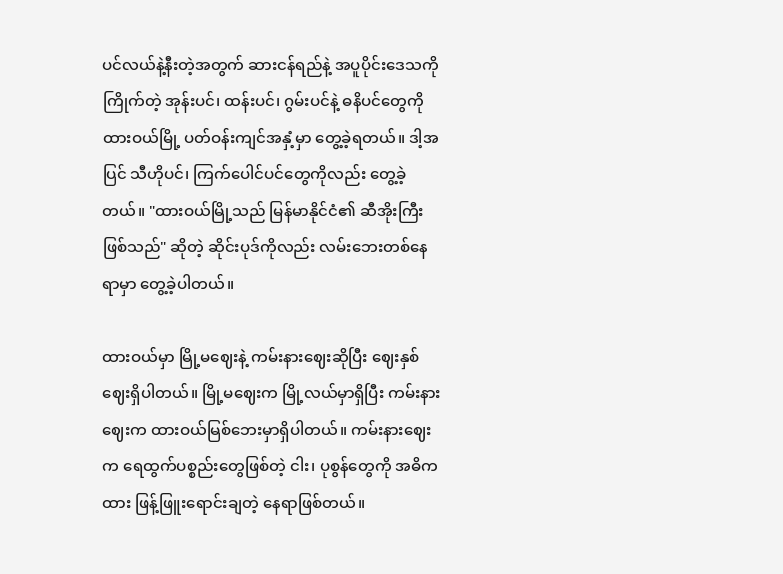ပင်လယ်နဲ့နီးတဲ့အတွက် ဆားငန်ရည်နဲ့ အပူပိုင်းဒေသကိုကြိုက်တဲ့ အုန်းပင်၊ ထန်းပင်၊ ဂွမ်းပင်နဲ့ ဓနိပင်တွေကို ထားဝယ်မြို့ ပတ်ဝန်းကျင်အနှံ့မှာ တွေ့ခဲ့ရတယ်။ ဒါ့အပြင် သီဟိုပင်၊ ကြက်ပေါင်ပင်တွေကိုလည်း တွေ့ခဲ့တယ်။ "ထားဝယ်မြို့သည် မြန်မာနိုင်ငံ၏ ဆီအိုးကြီးဖြစ်သည်" ဆိုတဲ့ ဆိုင်းပုဒ်ကိုလည်း လမ်းဘေးတစ်နေရာမှာ တွေ့ခဲ့ပါတယ်။

ထားဝယ်မှာ မြို့မဈေးနဲ့ ကမ်းနားဈေးဆိုပြီး ဈေးနှစ်ဈေးရှိပါတယ်။ မြို့မဈေးက မြို့လယ်မှာရှိပြီး ကမ်းနားဈေးက ထားဝယ်မြစ်ဘေးမှာရှိပါတယ်။ ကမ်းနားဈေးက ရေထွက်ပစ္စည်းတွေဖြစ်တဲ့ ငါး၊ ပုစွန်တွေကို အဓိကထား ဖြန့်ဖြူးရောင်းချတဲ့ နေရာဖြစ်တယ်။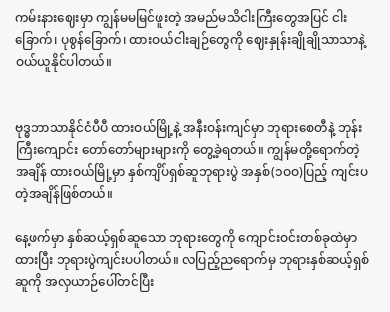ကမ်းနားဈေးမှာ ကျွန်မမမြင်ဖူးတဲ့ အမည်မသိငါးကြီးတွေအပြင် ငါးခြောက်၊ ပုစွန်ခြောက်၊ ထားဝယ်ငါးချဉ်တွေကို ဈေးနှုန်းချိုချိုသာသာနဲ့ ဝယ်ယူနိုင်ပါတယ်။


ဗုဒ္ဓဘာသာနိုင်ငံပီပီ ထားဝယ်မြို့နဲ့ အနီးဝန်းကျင်မှာ ဘုရားစေတီနဲ့ ဘုန်းကြီးကျောင်း တော်တော်များများကို တွေ့ခဲ့ရတယ်။ ကျွန်မတို့ရောက်တဲ့အချိန် ထားဝယ်မြို့မှာ နှစ်ကျိပ်ရှစ်ဆူဘုရားပွဲ အနှစ်(၁ဝဝ)ပြည့် ကျင်းပတဲ့အချိန်ဖြစ်တယ်။

နေ့ဖက်မှာ နှစ်ဆယ့်ရှစ်ဆူသော ဘုရားတွေကို ကျောင်းဝင်းတစ်ခုထဲမှာထားပြီး ဘုရားပွဲကျင်းပပါတယ်။ လပြည့်ညရောက်မှ ဘုရားနှစ်ဆယ့်ရှစ်ဆူကို အလှယာဉ်ပေါ်တင်ပြီး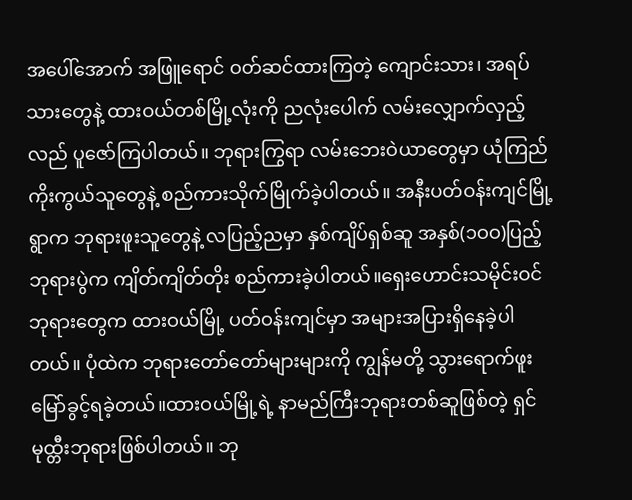အပေါ်အောက် အဖြူရောင် ဝတ်ဆင်ထားကြတဲ့ ကျောင်းသား၊ အရပ်သားတွေနဲ့ ထားဝယ်တစ်မြို့လုံးကို ညလုံးပေါက် လမ်းလျှောက်လှည့်လည် ပူဇော်ကြပါတယ်။ ဘုရားကြွရာ လမ်းဘေးဝဲယာတွေမှာ ယုံကြည်ကိုးကွယ်သူတွေနဲ့ စည်ကားသိုက်မြိုက်ခဲ့ပါတယ်။ အနီးပတ်ဝန်းကျင်မြို့ရွာက ဘုရားဖူးသူတွေနဲ့ လပြည့်ညမှာ နှစ်ကျိပ်ရှစ်ဆူ အနှစ်(၁ဝဝ)ပြည့် ဘုရားပွဲက ကျိတ်ကျိတ်တိုး စည်ကားခဲ့ပါတယ်။ရှေးဟောင်းသမိုင်းဝင် ဘုရားတွေက ထားဝယ်မြို့ ပတ်ဝန်းကျင်မှာ အများအပြားရှိနေခဲ့ပါတယ်။ ပုံထဲက ဘုရားတော်တော်များများကို ကျွန်မတို့ သွားရောက်ဖူးမြော်ခွင့်ရခဲ့တယ်။ထားဝယ်မြို့ရဲ့ နာမည်ကြီးဘုရားတစ်ဆူဖြစ်တဲ့ ရှင်မုထ္တီးဘုရားဖြစ်ပါတယ်။ ဘု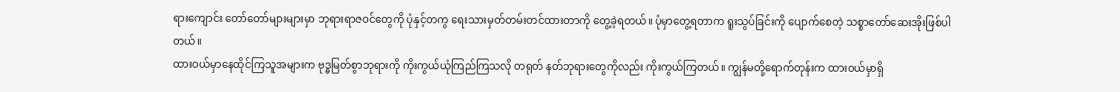ရားကျောင်း တော်တော်များများမှာ ဘုရားရာဇဝင်တွေကို ပုံနှင့်တကွ ရေးသားမှတ်တမ်းတင်ထားတာကို တွေ့ခဲ့ရတယ်။ ပုံမှာတွေ့ရတာက ရူးသွပ်ခြင်းကို ပျောက်စေတဲ့ သစ္စာတော်ဆေးအိုးဖြစ်ပါတယ်။
ထားဝယ်မှာနေထိုင်ကြသူအများက ဗုဒ္ဓမြတ်စွာဘုရားကို ကိုးကွယ်ယုံကြည်ကြသလို တရုတ် နတ်ဘုရားတွေကိုလည်း ကိုးကွယ်ကြတယ်။ ကျွန်မတို့ရောက်တုန်းက ထားဝယ်မှာရှိ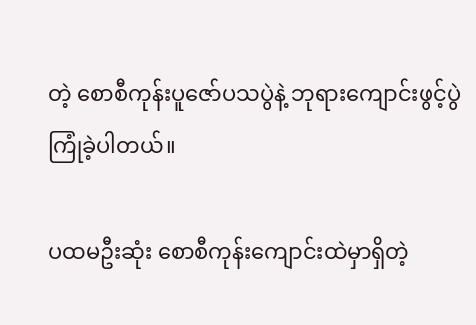တဲ့ စောစီကုန်းပူဇော်ပသပွဲနဲ့ ဘုရားကျောင်းဖွင့်ပွဲ ကြုံခဲ့ပါတယ်။

ပထမဦးဆုံး စောစီကုန်းကျောင်းထဲမှာရှိတဲ့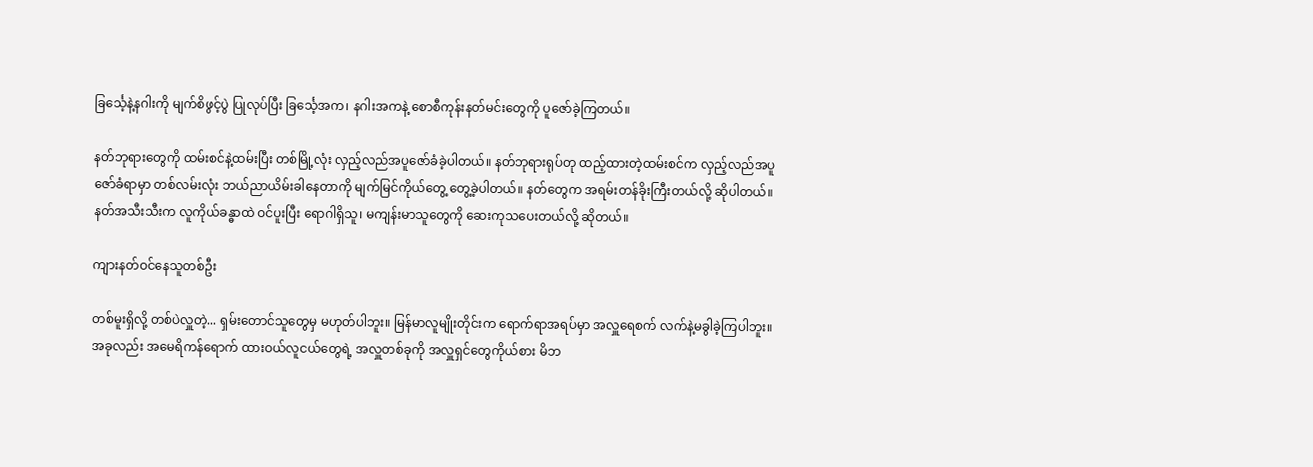ခြင်္သေ့နဲ့နဂါးကို မျက်စိဖွင့်ပွဲ ပြုလုပ်ပြီး ခြင်္သေ့အက၊ နဂါးအကနဲ့ စောစီကုန်းနတ်မင်းတွေကို ပူဇော်ခဲ့ကြတယ်။

နတ်ဘုရားတွေကို ထမ်းစင်နဲ့ထမ်းပြီး တစ်မြို့လုံး လှည့်လည်အပူဇော်ခံခဲ့ပါတယ်။ နတ်ဘုရားရုပ်တု ထည့်ထားတဲ့ထမ်းစင်က လှည့်လည်အပူဇော်ခံရာမှာ တစ်လမ်းလုံး ဘယ်ညာယိမ်းခါနေတာကို မျက်မြင်ကိုယ်တွေ့ တွေ့ခဲ့ပါတယ်။ နတ်တွေက အရမ်းတန်ခိုးကြီးတယ်လို့ ဆိုပါတယ်။ နတ်အသီးသီးက လူကိုယ်ခန္ဓာထဲ ဝင်ပူးပြီး ရောဂါရှိသူ၊ မကျန်းမာသူတွေကို ဆေးကုသပေးတယ်လို့ ဆိုတယ်။

ကျားနတ်ဝင်နေသူတစ်ဦး

တစ်မူးရှိလို့ တစ်ပဲလှူတဲ့... ရှမ်းတောင်သူတွေမှ မဟုတ်ပါဘူး။ မြန်မာလူမျိုးတိုင်းက ရောက်ရာအရပ်မှာ အလှူရေစက် လက်နဲ့မခွါခဲ့ကြပါဘူး။ အခုလည်း အမေရိကန်ရောက် ထားဝယ်လူငယ်တွေရဲ့ အလှူတစ်ခုကို အလှူရှင်တွေကိုယ်စား မိဘ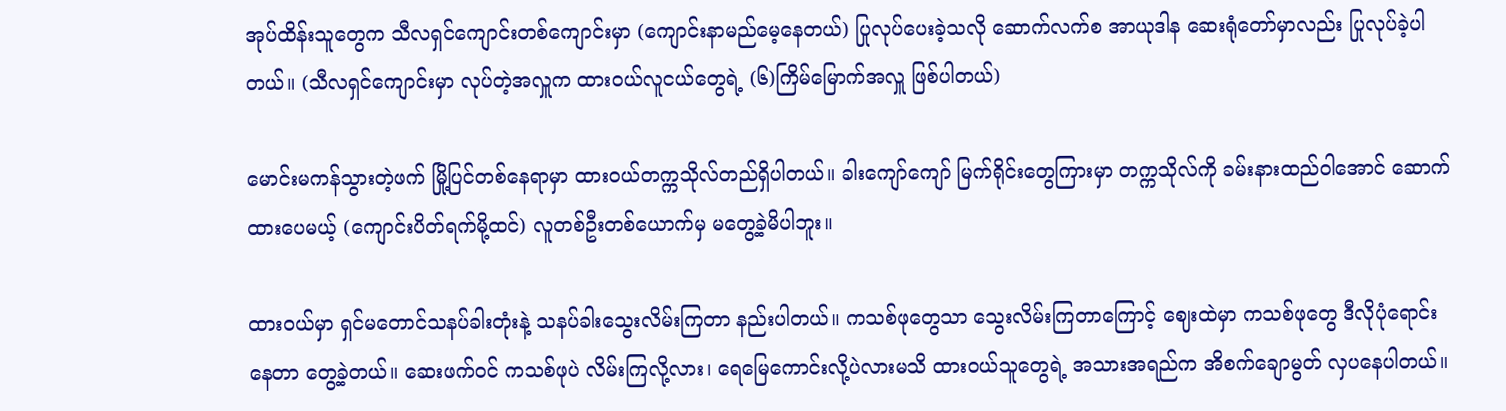အုပ်ထိန်းသူတွေက သီလရှင်ကျောင်းတစ်ကျောင်းမှာ (ကျောင်းနာမည်မေ့နေတယ်) ပြုလုပ်ပေးခဲ့သလို ဆောက်လက်စ အာယုဒါန ဆေးရုံတော်မှာလည်း ပြုလုပ်ခဲ့ပါတယ်။ (သီလရှင်ကျောင်းမှာ လုပ်တဲ့အလှူက ထားဝယ်လူငယ်တွေရဲ့ (၆)ကြိမ်မြောက်အလှူ ဖြစ်ပါတယ်)

မောင်းမကန်သွားတဲ့ဖက် မြို့ပြင်တစ်နေရာမှာ ထားဝယ်တက္ကသိုလ်တည်ရှိပါတယ်။ ခါးကျော်ကျော် မြက်ရိုင်းတွေကြားမှာ တက္ကသိုလ်ကို ခမ်းနားထည်ဝါအောင် ဆောက်ထားပေမယ့် (ကျောင်းပိတ်ရက်မို့ထင်) လူတစ်ဦးတစ်ယောက်မှ မတွေ့ခဲ့မိပါဘူး။

ထားဝယ်မှာ ရှင်မတောင်သနပ်ခါးတုံးနဲ့ သနပ်ခါးသွေးလိမ်းကြတာ နည်းပါတယ်။ ကသစ်ဖုတွေသာ သွေးလိမ်းကြတာကြောင့် ဈေးထဲမှာ ကသစ်ဖုတွေ ဒီလိုပုံရောင်းနေတာ တွေ့ခဲ့တယ်။ ဆေးဖက်ဝင် ကသစ်ဖုပဲ လိမ်းကြလို့လား၊ ရေမြေကောင်းလို့ပဲလားမသိ ထားဝယ်သူတွေရဲ့ အသားအရည်က အိစက်ချောမွတ် လှပနေပါတယ်။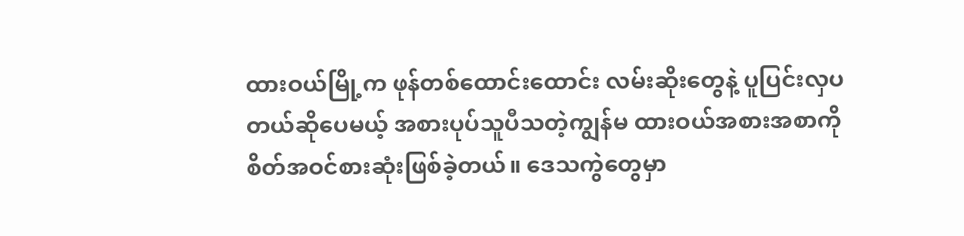ထားဝယ်မြို့က ဖုန်တစ်ထောင်းထောင်း လမ်းဆိုးတွေနဲ့ ပူပြင်းလှပတယ်ဆိုပေမယ့် အစားပုပ်သူပီသတဲ့ကျွန်မ ထားဝယ်အစားအစာကို စိတ်အဝင်စားဆုံးဖြစ်ခဲ့တယ်။ ဒေသကွဲတွေမှာ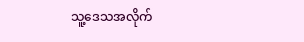သူ့ဒေသအလိုက်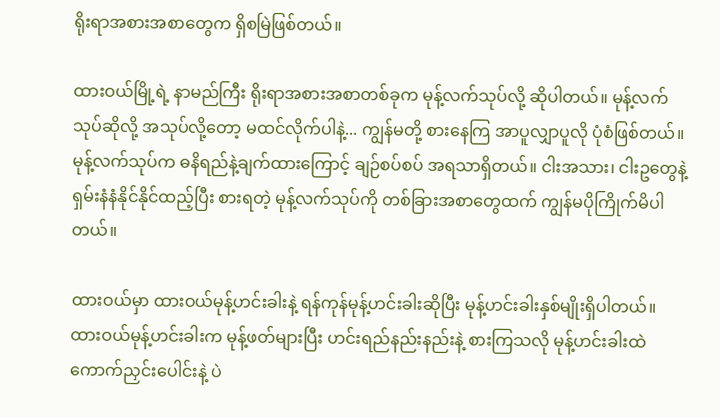ရိုးရာအစားအစာတွေက ရှိစမြဲဖြစ်တယ်။

ထားဝယ်မြို့ရဲ့ နာမည်ကြီး ရိုးရာအစားအစာတစ်ခုက မုန့်လက်သုပ်လို့ ဆိုပါတယ်။ မုန့်လက်သုပ်ဆိုလို့ အသုပ်လို့တော့ မထင်လိုက်ပါနဲ့... ကျွန်မတို့ စားနေကြ အာပူလျှာပူလို ပုံစံဖြစ်တယ်။ မုန့်လက်သုပ်က ဓနိရည်နဲ့ချက်ထားကြောင့် ချဉ်စပ်စပ် အရသာရှိတယ်။ ငါးအသား၊ ငါးဥတွေနဲ့ ရှမ်းနံနံနိုင်နိုင်ထည့်ပြီး စားရတဲ့ မုန့်လက်သုပ်ကို တစ်ခြားအစာတွေထက် ကျွန်မပိုကြိုက်မိပါတယ်။

ထားဝယ်မှာ ထားဝယ်မုန့်ဟင်းခါးနဲ့ ရန်ကုန်မုန့်ဟင်းခါးဆိုပြီး မုန့်ဟင်းခါးနှစ်မျိုးရှိပါတယ်။ ထားဝယ်မုန့်ဟင်းခါးက မုန့်ဖတ်များပြီး ဟင်းရည်နည်းနည်းနဲ့ စားကြသလို မုန့်ဟင်းခါးထဲ ကောက်ညှင်းပေါင်းနဲ့ ပဲ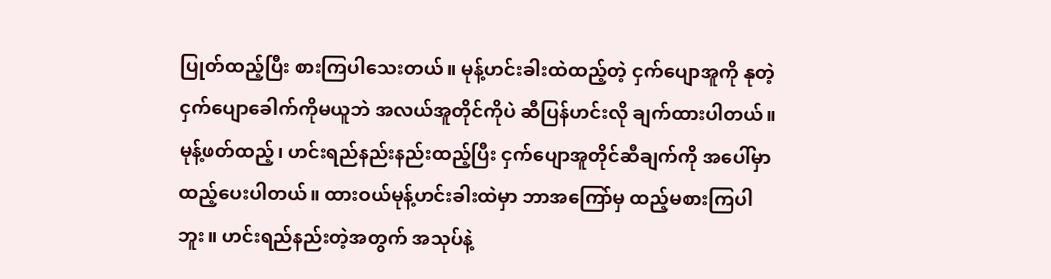ပြုတ်ထည့်ပြီး စားကြပါသေးတယ်။ မုန့်ဟင်းခါးထဲထည့်တဲ့ ငှက်ပျောအူကို နုတဲ့ငှက်ပျောခေါက်ကိုမယူဘဲ အလယ်အူတိုင်ကိုပဲ ဆီပြန်ဟင်းလို ချက်ထားပါတယ်။ မုန့်ဖတ်ထည့်၊ ဟင်းရည်နည်းနည်းထည့်ပြီး ငှက်ပျောအူတိုင်ဆီချက်ကို အပေါ်မှာထည့်ပေးပါတယ်။ ထားဝယ်မုန့်ဟင်းခါးထဲမှာ ဘာအကြော်မှ ထည့်မစားကြပါဘူး။ ဟင်းရည်နည်းတဲ့အတွက် အသုပ်နဲ့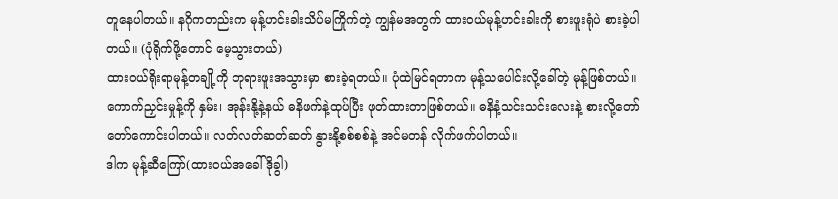တူနေပါတယ်။ နဂိုကတည်းက မုန့်ဟင်းခါးသိပ်မကြိုက်တဲ့ ကျွန်မအတွက် ထားဝယ်မုန့်ဟင်းခါးကို စားဖူးရုံပဲ စားခဲ့ပါတယ်။ (ပုံရိုက်ဖို့တောင် မေ့သွားတယ်)
ထားဝယ်ရိုးရာမုန့်တချို့ကို ဘုရားဖူးအသွားမှာ စားခဲ့ရတယ်။ ပုံထဲမြင်ရတာက မုန့်သပေါင်းလို့ခေါ်တဲ့ မုန့်ဖြစ်တယ်။ ကောက်ညှင်းမှုန့်ကို နှမ်း၊ အုန်းနို့နဲ့နယ် ဓနိဖက်နဲ့ထုပ်ပြီး ဖုတ်ထားတာဖြစ်တယ်။ ဓနိနံ့သင်းသင်းလေးနဲ့ စားလို့တော်တော်ကောင်းပါတယ်။ လတ်လတ်ဆတ်ဆတ် နွားနို့စစ်စစ်နဲ့ အင်မတန် လိုက်ဖက်ပါတယ်။
ဒါက မုန့်ဆီကြော်(ထားဝယ်အခေါ် ဒိုခွါ)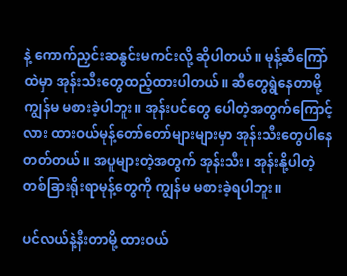နဲ့ ကောက်ညှင်းဆနွင်းမကင်းလို့ ဆိုပါတယ်။ မုန့်ဆီကြော်ထဲမှာ အုန်းသီးတွေထည့်ထားပါတယ်။ ဆီတွေရွဲနေတာမို့ ကျွန်မ မစားခဲ့ပါဘူး။ အုန်းပင်တွေ ပေါတဲ့အတွက်ကြောင့်လား ထားဝယ်မုန့်တော်တော်များများမှာ အုန်းသီးတွေပါနေတတ်တယ်။ အပူများတဲ့အတွက် အုန်းသီး၊ အုန်းနို့ပါတဲ့ တစ်ခြားရိုးရာမုန့်တွေကို ကျွန်မ မစားခဲ့ရပါဘူး။

ပင်လယ်နဲ့နီးတာမို့ ထားဝယ်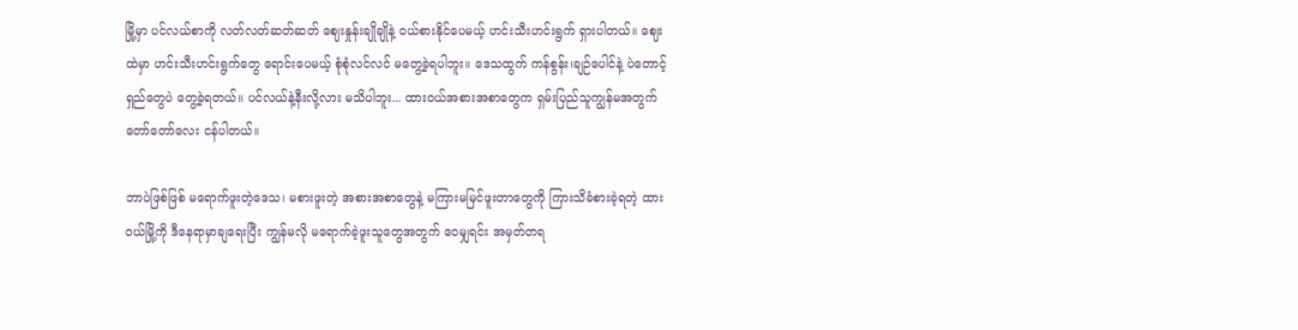မြို့မှာ ပင်လယ်စာကို လတ်လတ်ဆတ်ဆတ် ဈေးနှုန်းချိုချိုနဲ့ ဝယ်စားနိုင်ပေမယ့် ဟင်းသီးဟင်းရွက် ရှားပါတယ်။ ဈေးထဲမှာ ဟင်းသီးဟင်းရွက်တွေ ရောင်းပေမယ့် စုံစုံလင်လင် မတွေ့ခဲ့ရပါဘူး။ ဒေသထွက် ကန်စွန်း၊ချဉ်ပေါင်နဲ့ ပဲတောင့်ရှည်တွေပဲ တွေ့ခဲ့ရတယ်။ ပင်လယ်နဲ့နီးလို့လား မသိပါဘူး... ထားဝယ်အစားအစာတွေက ရှမ်းပြည်သူကျွန်မအတွက် တော်တော်လေး ငန်ပါတယ်။

ဘာပဲဖြစ်ဖြစ် မရောက်ဖူးတဲ့ဒေသ၊ မစားဖူးတဲ့ အစားအစာတွေနဲ့ မကြားမမြင်ဖူးတာတွေကို ကြားသိခံစားခဲ့ရတဲ့ ထားဝယ်မြို့ကို ဒီနေရာမှာချရေးပြီး ကျွန်မလို မရောက်ခဲ့ဖူးသူတွေအတွက် ဝေမျှရင်း အမှတ်တရ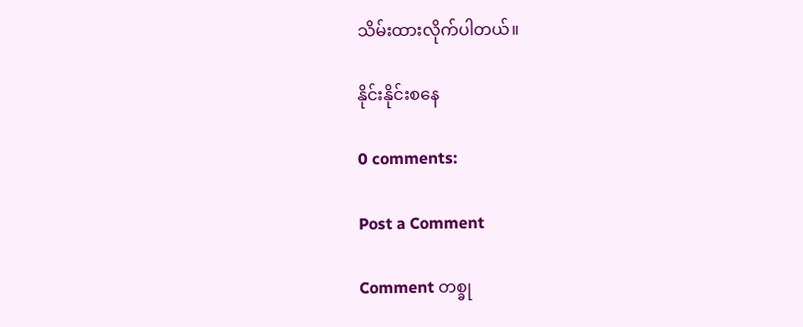သိမ်းထားလိုက်ပါတယ်။

နိုင်းနိုင်းစနေ

0 comments:

Post a Comment

Comment တစ္ခု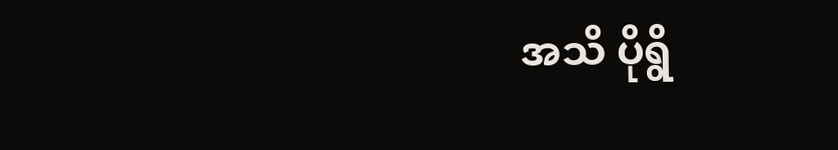အသိ ပိုရွိ